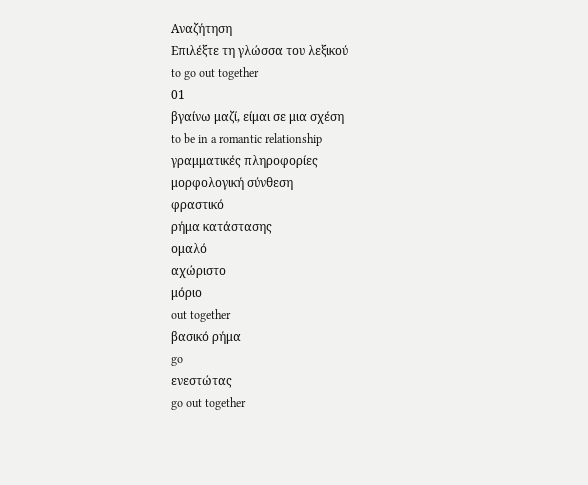Αναζήτηση
Επιλέξτε τη γλώσσα του λεξικού
to go out together
01
βγαίνω μαζί, είμαι σε μια σχέση
to be in a romantic relationship
γραμματικές πληροφορίες
μορφολογική σύνθεση
φραστικό
ρήμα κατάστασης
ομαλό
αχώριστο
μόριο
out together
βασικό ρήμα
go
ενεστώτας
go out together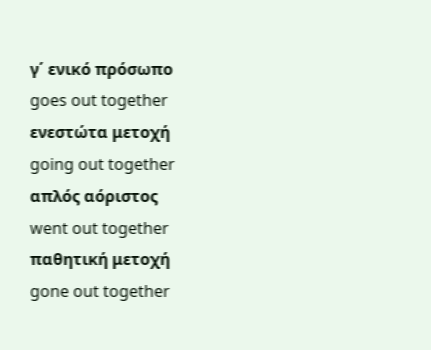γ΄ ενικό πρόσωπο
goes out together
ενεστώτα μετοχή
going out together
απλός αόριστος
went out together
παθητική μετοχή
gone out together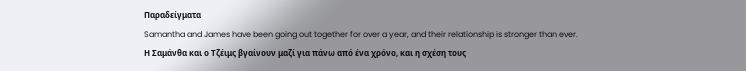Παραδείγματα
Samantha and James have been going out together for over a year, and their relationship is stronger than ever.
Η Σαμάνθα και ο Τζέιμς βγαίνουν μαζί για πάνω από ένα χρόνο, και η σχέση τους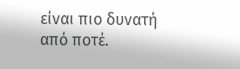είναι πιο δυνατή από ποτέ.